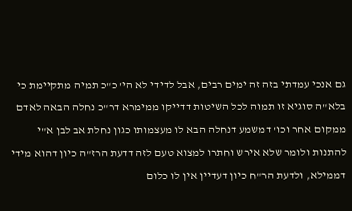גם אנכי עמדתי בזה זה ימים רבים, אבל לדידי לא הי' כ"כ תמיה מתקיימת כי בלא"ה סוגיא זו תמוה לכל השיטות דדייקו ממימרא דר"כ נחלה הבאה לאדם ממקום אחר וכו' דמשמע דנחלה הבא לו מעצמותו כגון נחלת אב לבן א"י להתנות ולומר שלא אירש וחתרו למצוא טעם לזה דדעת הרז"ה כיון דהוא מידי דממילא, ולדעת הר"ח כיון דעדיין אין לו כלום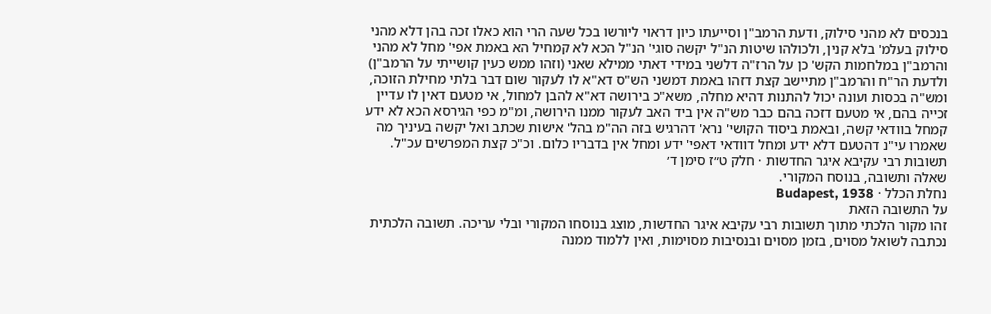בנכסים לא מהני סילוק, ודעת הרמב"ן וסייעתו כיון דראוי ליורשו בכל שעה הרי הוא כאלו זכה בהן דלא מהני סילוק בעלמ' בלא קנין, ולכולהו שיטות הנ"ל יקשה סוגי' הנ"ל הכא לא קמחיל הא באמת אפי' מחל לא מהני והרמב"ן במלחמות הקש' כן על הרז"ה דלשני במידי דאתי ממילא שאני (וזהו ממש כעין קושייתי על הרמב"ן) ולדעת הר"ח והרמב"ן מתיישב קצת דזהו באמת דמשני הש"ס דא"א לו לעקור שום דבר בלתי מחילת הזוכה, ומש"ה בכסות ועונה יכול להתנות דהיא מחלה, משא"כ בירושה דא"א להבן למחול, אי מטעם דאין לו עדיין זכייה בהם, אי מטעם דזכה בהם כבר מש"ה אין ביד האב לעקור ממנו הירושה, ומ"מ כפי הגירסא הכא לא ידע קמחל בוודאי קשה, ובאמת ביסוד הקושי' נרא' דהרגיש בזה הה"מ בהל' אישות שכתב ואל יקשה בעיניך מה שאמרו עי"נ דהטעם דלא ידע ומחל דוודאי דאפי' ידע ומחל אין בדבריו כלום. וכ"כ קצת המפרשים עכ"ל.
תשובות רבי עקיבא איגר החדשות · חלק ט״ז סימן ד׳
שאלה ותשובה, בנוסח המקורי.
נחלת הכלל · Budapest, 1938
על התשובה הזאת
זהו מקור הלכתי מתוך תשובות רבי עקיבא איגר החדשות, מוצג בנוסחו המקורי ובלי עריכה. תשובה הלכתית נכתבה לשואל מסוים, בזמן מסוים ובנסיבות מסוימות, ואין ללמוד ממנה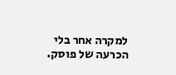למקרה אחר בלי הכרעה של פוסק.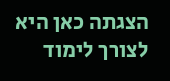הצגתה כאן היא לצורך לימוד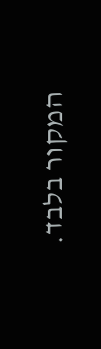המקור בלבד.